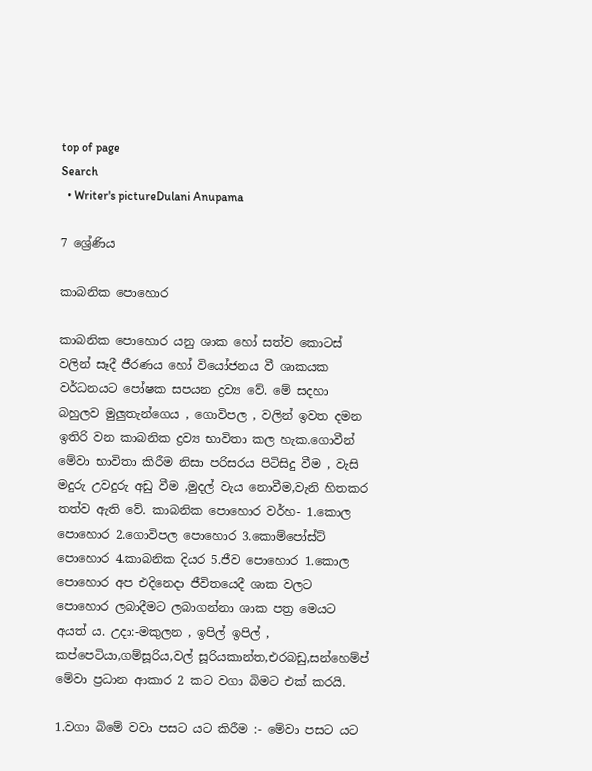top of page
Search
  • Writer's pictureDulani Anupama

7 ශ්‍රේණිය

කාබනික පොහොර

කාබනික පොහොර යනු ශාක හෝ සත්ව කොටස් වලින් සෑදී ජීරණය හෝ වියෝජනය වී ශාකයක වර්ධනයට පෝෂක සපයන ද්‍රව්‍ය වේ. මේ සදහා බහුලව මුලුතැන්ගෙය , ගොවිපල , වලින් ඉවත දමන ඉතිරි වන කාබනික ද්‍රව්‍ය භාවිතා කල හැක.ගොවීන් මේවා භාවිතා කිරීම නිසා පරිසරය පිටිසිදු වීම , වැසි මදුරු උවදුරු අඩු වීම ,මුදල් වැය නොවීම,වැනි හිතකර තත්ව ඇති වේ. කාබනික පොහොර වර්හ- 1.කොල පොහොර 2.ගොවිපල පොහොර 3.කොම්පෝස්ට් පොහොර 4.කාබනික දියර 5.ජීව පොහොර 1.කොල පොහොර අප එදිනෙදා ජීවිතයෙදී ශාක වලට පොහොර ලබාදීමට ලබාගන්නා ශාක පත්‍ර මෙයට අයත් ය. උදා:-මකුලන , ඉපිල් ඉපිල් , කප්පෙටියා,ගම්සූරිය,වල් සූරියකාන්ත,එරබඩු,සන්හෙම්ප් මේවා ප්‍රධාන ආකාර 2 කට වගා බිමට එක් කරයි.

1.වගා බිමේ වවා පසට යට කිරීම :- මේවා පසට යට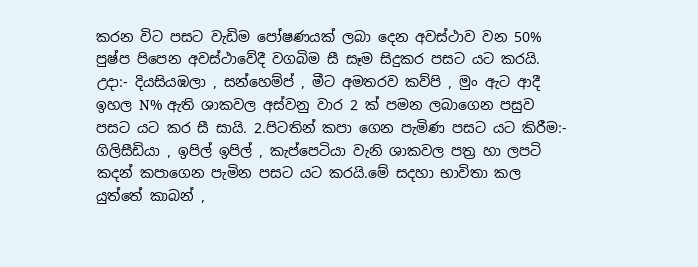කරන විට පසට වැඩිම පෝෂණයක් ලබා දෙන අවස්ථාව වන 50% පුෂ්ප පිපෙන අවස්ථාවේදී වගබිම සී සෑම සිදුකර පසට යට කරයි. උදා:- දියසියඹලා , සන්හෙම්ප් , මීට අමතරව කව්පි , මුං ඇට ආදී ඉහල N% ඇති ශාකවල අස්වනු වාර 2 ක් පමන ලබාගෙන පසුව පසට යට කර සී සායි. 2.පිටතින් කපා ගෙන පැමිණ පසට යට කිරීම:- ගිලිසීඩියා , ඉපිල් ඉපිල් , කැප්පෙටියා වැනි ශාකවල පත්‍ර හා ලපටි කදන් කපාගෙන පැමින පසට යට කරයි.මේ සදහා භාවිතා කල යුත්තේ කාබන් ,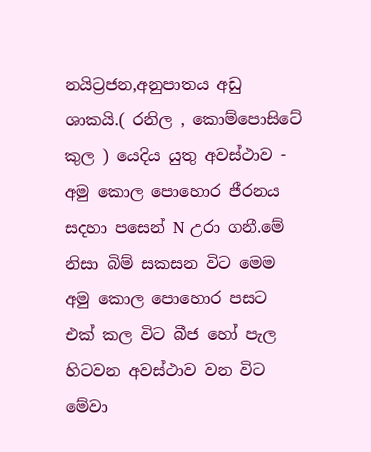නයිට්‍රජන,අනුපාතය අඩු ශාකයි.( රනිල , කොම්පොසිටේ කුල ) යෙදිය යුතු අවස්ථාව - අමු කොල පොහොර ජීරනය සදහා පසෙන් N උරා ගනී.මේ නිසා බිම් සකසන විට මෙම අමු කොල පොහොර පසට එක් කල විට බීජ හෝ පැල හිටවන අවස්ථාව වන විට මේවා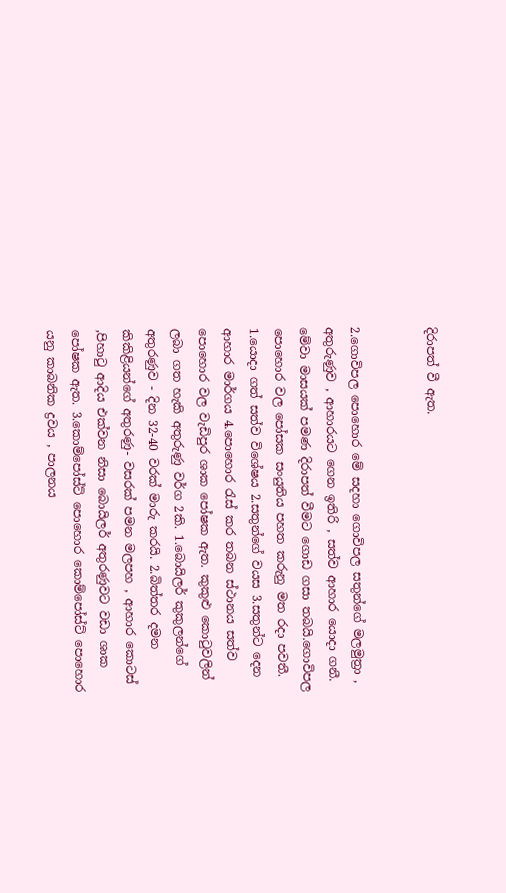දිරාපත් වී ඇත.


2.ගොවිපල පොහොර මේ සදහා ගොවිපල සතුන්ගේ මලමුත්‍රා , අතුරුණුව , ආහාරයට ගෙන ඉතිරි , සත්ව ආහාර යොදා ගනී. මේවා මාසයක් පමණ දිරාපත් වීමට ගොඩ ගසා තබයි.ගොවිපල පොහොර වල පෝසක සංයුතිය පහත කරුනු මත රදා පවතී. 1.යොදා ගත් සත්ව විශේෂය 2.සතුන්ගේ වයස 3.සතුන්ට දෙන ආහාර මාර්ගය 4.පොහොර රැස් කර තබන ස්ථානය සත්ව පොහොර වල වැඩිපුර ශාක පෝෂක ඇත. කුකුළු කොටුවලින් ලබා ගත හැකි අතුරුණු වර්ග 2කි. 1.බොයිලර් කුකුලන්ගේ අතුරණුව - දින 32-40 වරක් මාරු කරයි. 2.බිත්තර දමන කිකිළියන්ගේ අතුරණු- වසරක් පමන මලපහ , ආහාර කොටස් ,පිහාටු ආදිය එක්වන නිසා බොයිලර් අතුරණුවට වඩා ශාක පෝෂක ඇත. 3.කොම්පෝස්ට් පොහොර කොම්පෝස්ට් පොහොර යනු කාබනික ද්‍රවය , පාලනය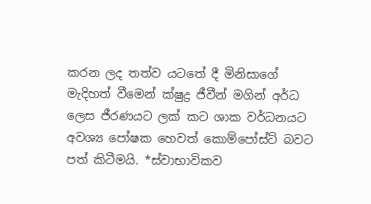කරන ලද තත්ව යටතේ දී මිනිසාගේ මැදිහත් වීමෙන් ක්ෂුද්‍ර ජීවීන් මගින් අර්ධ ලෙස ජීරණයට ලක් කට ශාක වර්ධනයට අවශ්‍ය පෝෂක හෙවත් කොම්පෝස්ට් බවට පත් කිටීමයි. *ස්වාභාවිකව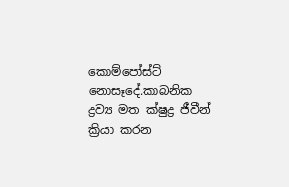කොම්පෝස්ට් නොසෑදේ.කාබනික ද්‍රව්‍ය මත ක්ෂුද්‍ර ජීවීන් ක්‍රියා කරන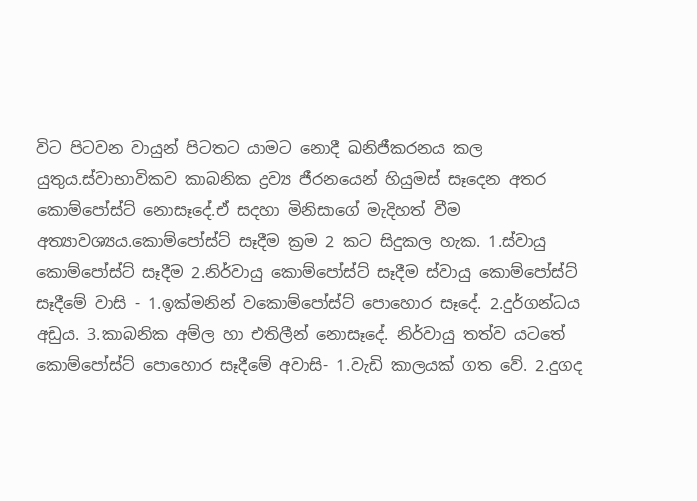විට පිටවන වායුන් පිටතට යාමට නොදී ඛනිජීකරනය කල යුතුය.ස්වාභාවිකව කාබනික ද්‍රව්‍ය ජීරනයෙන් හියුමස් සෑදෙන අතර කොම්පෝස්ට් නොසෑදේ.ඒ සදහා මිනිසාගේ මැදිහත් වීම අත්‍යාවශ්‍යය.කොම්පෝස්ට් සෑදීම ක්‍රම 2 කට සිදුකල හැක. 1.ස්වායු කොම්පෝස්ට් සෑදීම 2.නිර්වායු කොම්පෝස්ට් සෑදීම ස්වායු කොම්පෝස්ට් සෑදීමේ වාසි - 1.ඉක්මනින් වකොම්පෝස්ට් පොහොර සෑදේ. 2.දුර්ගන්ධය අඩුය. 3.කාබනික අම්ල හා එතිලීන් නොසෑදේ. නිර්වායු තත්ව යටතේ කොම්පෝස්ට් පොහොර සෑදීමේ අවාසි- 1.වැඩි කාලයක් ගත වේ. 2.දුගද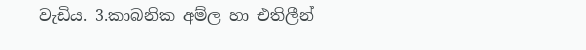වැඩිය. 3.කාබනික අම්ල හා එතිලීන්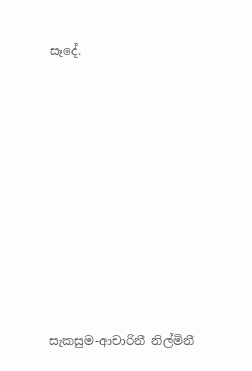සෑදේ.











සැකසුම-ආචාරිනී නිල්මිනී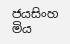ජයසිංහ මිය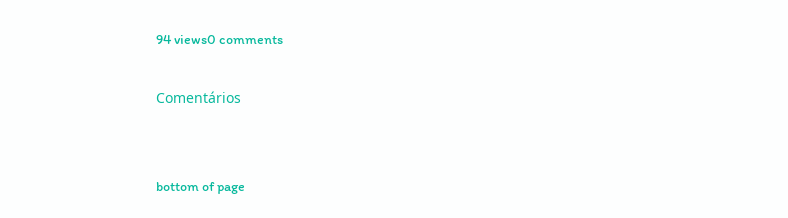94 views0 comments

Comentários


bottom of page